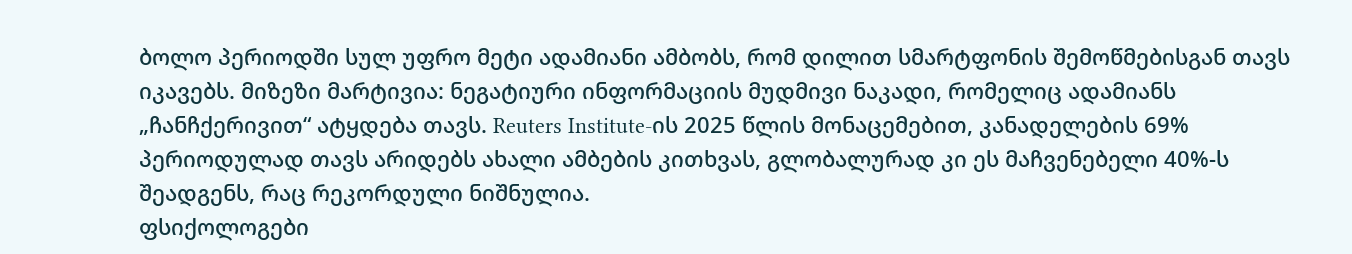ბოლო პერიოდში სულ უფრო მეტი ადამიანი ამბობს, რომ დილით სმარტფონის შემოწმებისგან თავს იკავებს. მიზეზი მარტივია: ნეგატიური ინფორმაციის მუდმივი ნაკადი, რომელიც ადამიანს „ჩანჩქერივით“ ატყდება თავს. Reuters Institute-ის 2025 წლის მონაცემებით, კანადელების 69% პერიოდულად თავს არიდებს ახალი ამბების კითხვას, გლობალურად კი ეს მაჩვენებელი 40%-ს შეადგენს, რაც რეკორდული ნიშნულია.
ფსიქოლოგები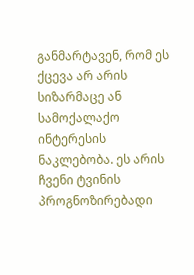განმარტავენ, რომ ეს ქცევა არ არის სიზარმაცე ან სამოქალაქო ინტერესის ნაკლებობა. ეს არის ჩვენი ტვინის პროგნოზირებადი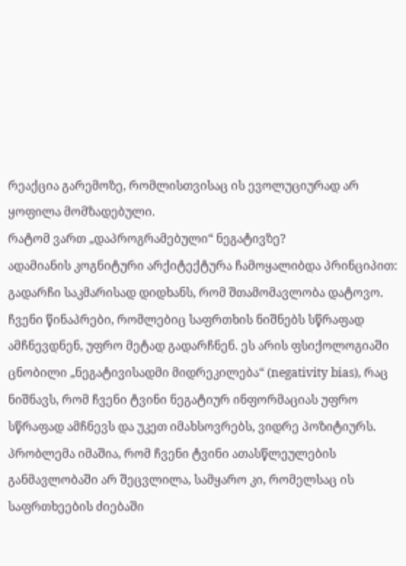რეაქცია გარემოზე, რომლისთვისაც ის ევოლუციურად არ ყოფილა მომზადებული.
რატომ ვართ „დაპროგრამებული“ ნეგატივზე?
ადამიანის კოგნიტური არქიტექტურა ჩამოყალიბდა პრინციპით: გადარჩი საკმარისად დიდხანს, რომ შთამომავლობა დატოვო. ჩვენი წინაპრები, რომლებიც საფრთხის ნიშნებს სწრაფად ამჩნევდნენ, უფრო მეტად გადარჩნენ. ეს არის ფსიქოლოგიაში ცნობილი „ნეგატივისადმი მიდრეკილება“ (negativity bias), რაც ნიშნავს, რომ ჩვენი ტვინი ნეგატიურ ინფორმაციას უფრო სწრაფად ამჩნევს და უკეთ იმახსოვრებს, ვიდრე პოზიტიურს.
პრობლემა იმაშია, რომ ჩვენი ტვინი ათასწლეულების განმავლობაში არ შეცვლილა, სამყარო კი, რომელსაც ის საფრთხეების ძიებაში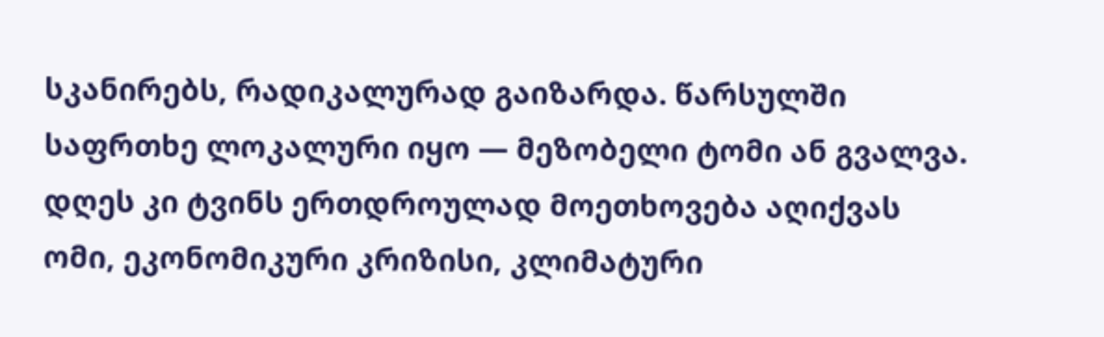სკანირებს, რადიკალურად გაიზარდა. წარსულში საფრთხე ლოკალური იყო — მეზობელი ტომი ან გვალვა. დღეს კი ტვინს ერთდროულად მოეთხოვება აღიქვას ომი, ეკონომიკური კრიზისი, კლიმატური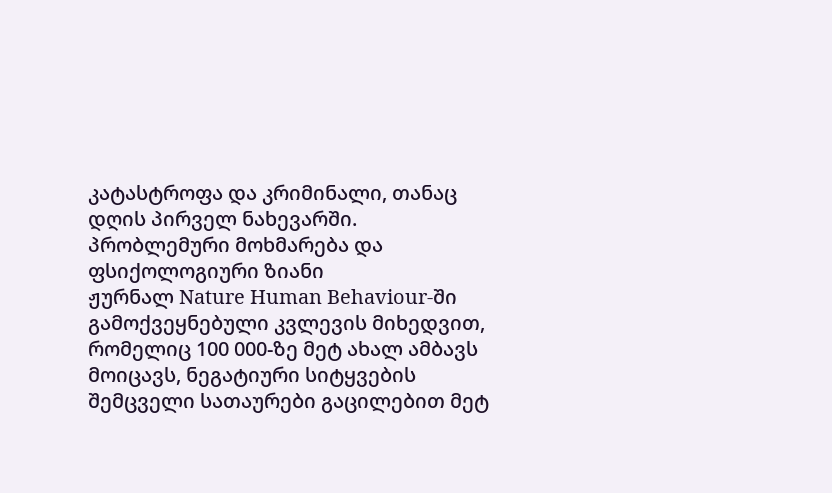კატასტროფა და კრიმინალი, თანაც დღის პირველ ნახევარში.
პრობლემური მოხმარება და ფსიქოლოგიური ზიანი
ჟურნალ Nature Human Behaviour-ში გამოქვეყნებული კვლევის მიხედვით, რომელიც 100 000-ზე მეტ ახალ ამბავს მოიცავს, ნეგატიური სიტყვების შემცველი სათაურები გაცილებით მეტ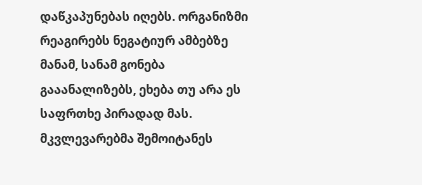დაწკაპუნებას იღებს. ორგანიზმი რეაგირებს ნეგატიურ ამბებზე მანამ, სანამ გონება გააანალიზებს, ეხება თუ არა ეს საფრთხე პირადად მას.
მკვლევარებმა შემოიტანეს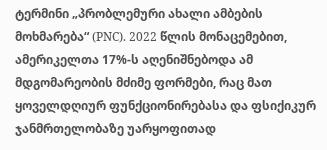ტერმინი „პრობლემური ახალი ამბების მოხმარება“ (PNC). 2022 წლის მონაცემებით, ამერიკელთა 17%-ს აღენიშნებოდა ამ მდგომარეობის მძიმე ფორმები, რაც მათ ყოველდღიურ ფუნქციონირებასა და ფსიქიკურ ჯანმრთელობაზე უარყოფითად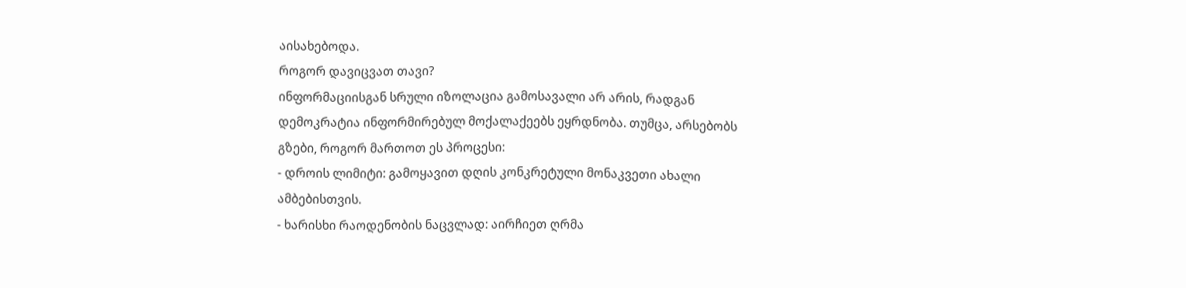აისახებოდა.
როგორ დავიცვათ თავი?
ინფორმაციისგან სრული იზოლაცია გამოსავალი არ არის, რადგან დემოკრატია ინფორმირებულ მოქალაქეებს ეყრდნობა. თუმცა, არსებობს გზები, როგორ მართოთ ეს პროცესი:
- დროის ლიმიტი: გამოყავით დღის კონკრეტული მონაკვეთი ახალი ამბებისთვის.
- ხარისხი რაოდენობის ნაცვლად: აირჩიეთ ღრმა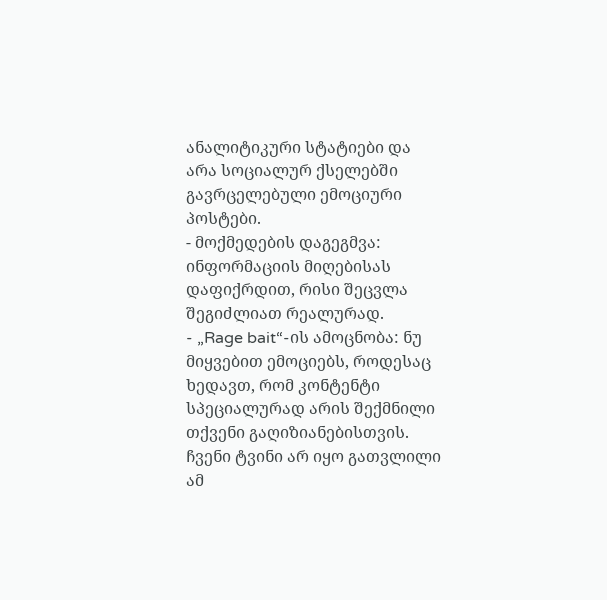ანალიტიკური სტატიები და არა სოციალურ ქსელებში გავრცელებული ემოციური პოსტები.
- მოქმედების დაგეგმვა: ინფორმაციის მიღებისას დაფიქრდით, რისი შეცვლა შეგიძლიათ რეალურად.
- „Rage bait“-ის ამოცნობა: ნუ მიყვებით ემოციებს, როდესაც ხედავთ, რომ კონტენტი სპეციალურად არის შექმნილი თქვენი გაღიზიანებისთვის.
ჩვენი ტვინი არ იყო გათვლილი ამ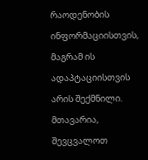რაოდენობის ინფორმაციისთვის, მაგრამ ის ადაპტაციისთვის არის შექმნილი. მთავარია, შევცვალოთ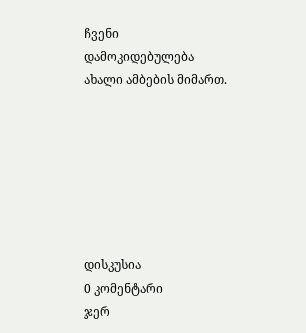ჩვენი დამოკიდებულება ახალი ამბების მიმართ.







დისკუსია
0 კომენტარი
ჯერ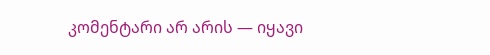კომენტარი არ არის — იყავი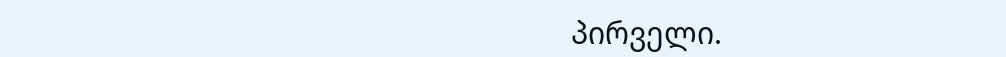პირველი.